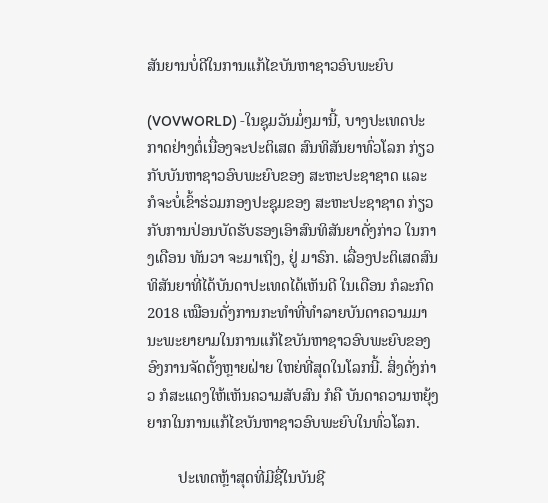ສັນຍານບໍ່ດີໃນການແກ້ໄຂບັນຫາຊາວອົບພະຍົບ

(VOVWORLD) -ໃນຊຸມວັນມໍ່ໆມານີ້, ບາງປະເທດປະກາດຢ່າງຕໍ່ເນື່ອງຈະປະຕິເສດ ສົນທິສັນຍາທົ່ວໂລກ ກ່ຽວກັບບັນຫາຊາວອົບພະຍົບຂອງ ສະຫະປະຊາຊາດ ແລະ ກໍຈະບໍ່ເຂົ້າຮ່ວມກອງປະຊຸມຂອງ ສະຫະປະຊາຊາດ ກ່ຽວກັບການປ່ອນບັດຮັບຮອງເອົາສົນທິສັນຍາດັ່ງກ່າວ ໃນກາງເດືອນ ທັນວາ ຈະມາເຖິງ, ຢູ່ ມາຣົກ. ເລື່ອງປະຕິເສດສົນທິສັນຍາທີ່ໄດ້ບັນດາປະເທດໄດ້ເຫັນດີ ໃນເດືອນ ກໍລະກົດ 2018 ເໝືອນດັ່ງການກະທໍາທີ່ທໍາລາຍບັນດາຄວາມມານະພະຍາຍາມໃນການແກ້ໄຂບັນຫາຊາວອົບພະຍົບຂອງອົງການຈັດຕັ້ງຫຼາຍຝ່າຍ ໃຫຍ່ທີ່ສຸດໃນໂລກນີ້. ສິ່ງດັ່ງກ່າວ ກໍສະແດງໃຫ້ເຫັນຄວາມສັບສົນ ກໍຄື ບັນດາຄວາມຫຍຸ້ງຍາກໃນການແກ້ໄຂບັນຫາຊາວອົບພະຍົບໃນທົ່ວໂລກ.

        ປະເທດຫຼ້າສຸດທີ່ມີຊື່ໃນບັນຊີ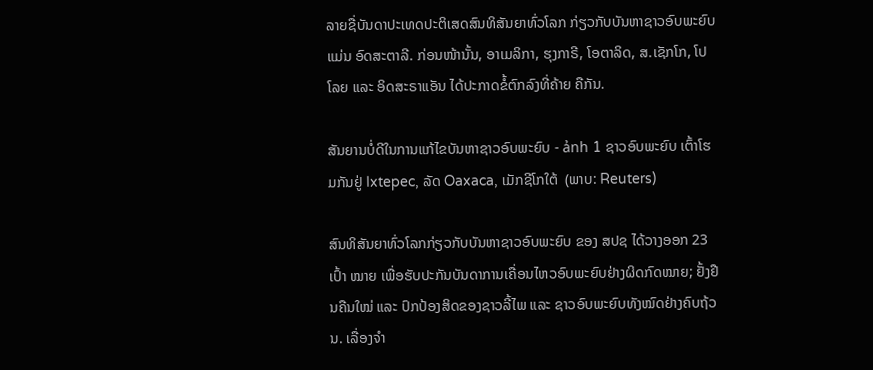ລາຍຊື່ບັນດາປະເທດປະຕິເສດສົນທິສັນຍາທົ່ວໂລກ ກ່ຽວກັບບັນຫາຊາວອົບພະຍົບ ແມ່ນ ອົດສະຕາລີ. ກ່ອນໜ້ານັ້ນ, ອາເມລິກາ, ຮຸງກາຣີ, ໂອຕາລິດ, ສ.ເຊັກໂກ, ໂປໂລຍ ແລະ ອິດສະຣາແອັນ ໄດ້ປະກາດຂໍ້ຕົກລົງທີ່ຄ້າຍ ຄືກັນ.

ສັນຍານບໍ່ດີໃນການແກ້ໄຂບັນຫາຊາວອົບພະຍົບ - ảnh 1 ຊາວອົບພະຍົບ ເຕົ້າໂຮມກັນຢູ່ Ixtepec, ລັດ Oaxaca, ເມັກຊີໂກໃຕ້  (ພາບ: Reuters)

ສົນທິສັນຍາທົ່ວໂລກກ່ຽວກັບບັນຫາຊາວອົບພະຍົບ ຂອງ ສປຊ ໄດ້ວາງອອກ 23 ເປົ້າ ໝາຍ ເພື່ອຮັບປະກັນບັນດາການເຄື່ອນໄຫວອົບພະຍົບຢ່າງຜິດກົດໝາຍ; ຢັ້ງຢືນຄືນໃໝ່ ແລະ ປົກປ້ອງສິດຂອງຊາວລີ້ໄພ ແລະ ຊາວອົບພະຍົບທັງໝົດຢ່າງຄົບຖ້ວນ. ເລື່ອງຈໍາ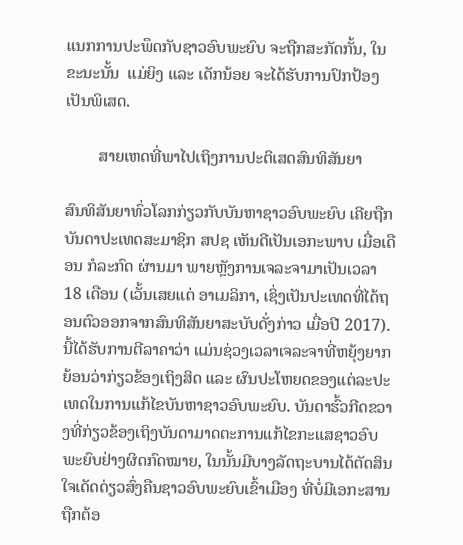ແນກການປະພຶດກັບຊາວອົບພະຍົບ ຈະຖືກສະກັດກັ້ນ, ໃນຂະນະນັ້ນ  ແມ່ຍິງ ແລະ ເດັກນ້ອຍ ຈະໄດ້ຮັບການປົກປ້ອງເປັນພິເສດ.

        ສາຍເຫດທີ່ພາໄປເຖິງການປະຕິເສດສົນທິສັນຍາ

ສົນທິສັນຍາທົ່ວໂລກກ່ຽວກັບບັນຫາຊາວອົບພະຍົບ ເຄີຍຖືກບັນດາປະເທດສະມາຊິກ ສປຊ ເຫັນດີເປັນເອກະພາບ ເມື່ອເດືອນ ກໍລະກົດ ຜ່ານມາ ພາຍຫຼັງການເຈລະຈາມາເປັນເວລາ 18 ເດືອນ (ເວັ້ນເສຍແຕ່ ອາເມລິກາ, ເຊິ່ງເປັນປະເທດທີ່ໄດ້ຖອນຕົວອອກຈາກສົນທິສັນຍາສະບັບດັ່ງກ່າວ ເມື່ອປີ 2017). ນີ້ໄດ້ຮັບການຕີລາຄາວ່າ ແມ່ນຊ່ວງເວລາເຈລະຈາທີ່ຫຍຸ້ງຍາກ ຍ້ອນວ່າກ່ຽວຂ້ອງເຖິງສິດ ແລະ ຜົນປະໂຫຍດຂອງແຕ່ລະປະເທດໃນການແກ້ໄຂບັນຫາຊາວອົບພະຍົບ. ບັນດາຮົ້ວກີດຂວາງທີ່ກ່ຽວຂ້ອງເຖິງບັນດາມາດຕະການແກ້ໄຂກະແສຊາວອົບພະຍົບຢ່າງຜິດກົດໝາຍ, ໃນນັ້ນມີບາງລັດຖະບານໄດ້ຕັດສິນໃຈເດັດດ່ຽວສົ່ງຄືນຊາວອົບພະຍົບເຂົ້າເມືອງ ທີ່ບໍ່ມີເອກະສານຖືກຕ້ອ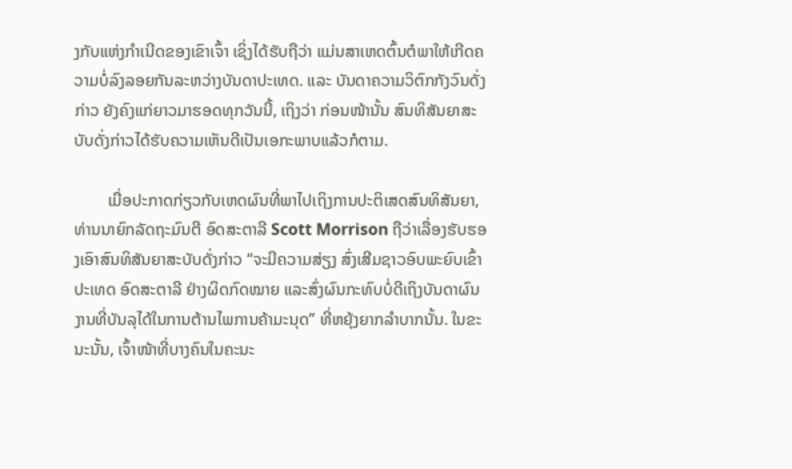ງກັບແຫ່ງກໍາເນີດຂອງເຂົາເຈົ້າ ເຊິ່ງໄດ້ຮັບຖືວ່າ ແມ່ນສາເຫດຕົ້ນຕໍພາໃຫ້ເກີດຄວາມບໍ່ລົງລອຍກັນລະຫວ່າງບັນດາປະເທດ. ແລະ ບັນດາຄວາມວິຕົກກັງວົນດັ່ງກ່າວ ຍັງຄົງແກ່ຍາວມາຮອດທຸກວັນນີ້, ເຖິງວ່າ ກ່ອນໜ້ານັ້ນ ສົນທິສັນຍາສະບັບດັ່ງກ່າວໄດ້ຮັບຄວາມເຫັນດີເປັນເອກະພາບແລ້ວກໍຕາມ.

        ເມື່ອປະກາດກ່ຽວກັບເຫດຜົນທີ່ພາໄປເຖິງການປະຕິເສດສົນທິສັນຍາ, ທ່ານນາຍົກລັດຖະມົນຕີ ອົດສະຕາລີ Scott Morrison ຖືວ່າເລື່ອງຮັບຮອງເອົາສົນທິສັນຍາສະບັບດັ່ງກ່າວ “ຈະມີຄວາມສ່ຽງ ສົ່ງເສີມຊາວອົບພະຍົບເຂົ້າປະເທດ ອົດສະຕາລີ ຢ່າງຜິດກົດໝາຍ ແລະສົ່ງຜົນກະທົບບໍ່ດີເຖິງບັນດາຜົນງານທີ່ບັນລຸໄດ້ໃນການຕ້ານໄພການຄ້າມະນຸດ” ທີ່ຫຍຸ້ງຍາກລໍາບາກນັ້ນ. ໃນຂະນະນັ້ນ, ເຈົ້າໜ້າທີ່ບາງຄົນໃນຄະນະ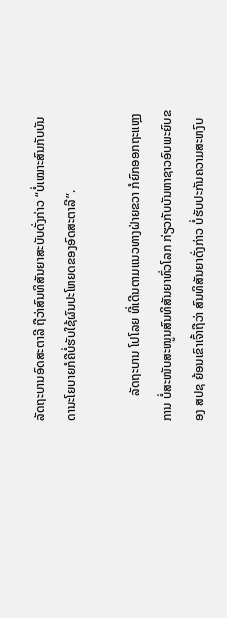ລັດຖະບານອົດສະຕາລີ ຖືວ່າສົນທິສັນຍາສະບັບດັ່ງກ່າວ “ບໍ່ເໝາະສົນກັບບັນດານະໂຍບາຍກໍຄືບໍ່ຮັບໃຊ້ຜົນປະໂຫຍດຂອງອົດສະຕາລີ”.

        ລັດຖະບານ ໂປໂລຍ ທີ່ເດີນຕາມແນວທາງຝ່າຍຂວາ ກໍຍົກອອກຖະແຫຼງການ ບໍ່ສະໜັບສະໜູນສົນທິສັນຍາທົ່ວໂລກ ກ່ຽວກັບບັນຫາຊາວອົບພະຍົບຂອງ ສປຊ ຍ້ອນເຂົາເຈົ້າຖືວ່າ ສົນທິສັນຍາດັ່ງກ່າວ ບໍ່ຮັບປະກັນຄວາມສະຫງົບ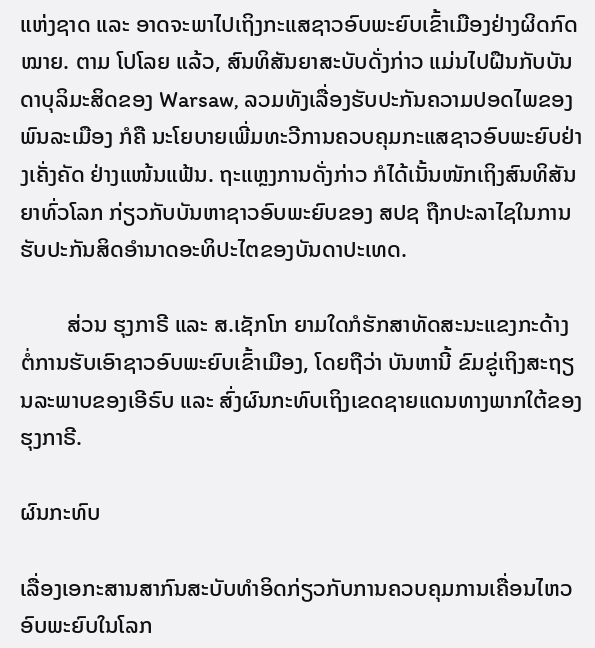ແຫ່ງຊາດ ແລະ ອາດຈະພາໄປເຖິງກະແສຊາວອົບພະຍົບເຂົ້າເມືອງຢ່າງຜິດກົດໝາຍ. ຕາມ ໂປໂລຍ ແລ້ວ, ສົນທິສັນຍາສະບັບດັ່ງກ່າວ ແມ່ນໄປຝືນກັບບັນດາບຸລິມະສິດຂອງ Warsaw, ລວມທັງເລື່ອງຮັບປະກັນຄວາມປອດໄພຂອງພົນລະເມືອງ ກໍຄື ນະໂຍບາຍເພີ່ມທະວີການຄວບຄຸມກະແສຊາວອົບພະຍົບຢ່າງເຄັ່ງຄັດ ຢ່າງແໜ້ນແຟ້ນ. ຖະແຫຼງການດັ່ງກ່າວ ກໍໄດ້ເນັ້ນໜັກເຖິງສົນທິສັນຍາທົ່ວໂລກ ກ່ຽວກັບບັນຫາຊາວອົບພະຍົບຂອງ ສປຊ ຖືກປະລາໄຊໃນການຮັບປະກັນສິດອໍານາດອະທິປະໄຕຂອງບັນດາປະເທດ.

        ສ່ວນ ຮຸງກາຣີ ແລະ ສ.ເຊັກໂກ ຍາມໃດກໍຮັກສາທັດສະນະແຂງກະດ້າງ ຕໍ່ການຮັບເອົາຊາວອົບພະຍົບເຂົ້າເມືອງ, ໂດຍຖືວ່າ ບັນຫານີ້ ຂົມຂູ່ເຖິງສະຖຽນລະພາບຂອງເອີຣົບ ແລະ ສົ່ງຜົນກະທົບເຖິງເຂດຊາຍແດນທາງພາກໃຕ້ຂອງ ຮຸງກາຣີ.

ຜົນກະທົບ

ເລື່ອງເອກະສານສາກົນສະບັບທຳອິດກ່ຽວກັບການຄວບຄຸມການເຄື່ອນໄຫວອົບພະຍົບໃນໂລກ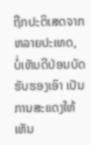ຖືກປະຕິເສດຈາກຫລາຍປະເທດ, ບໍ່ເຫັນດີປ່ອນບັດຮັບຮອງເອົາ ເປັນການສະແດງໃຫ້ເຫັນ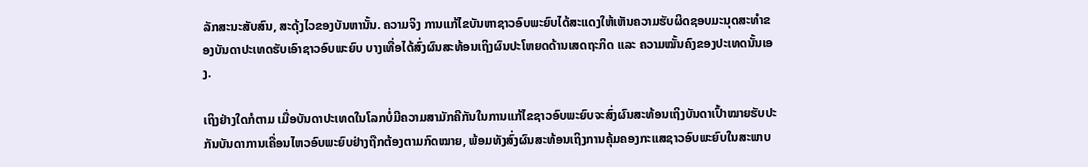ລັກສະນະສັບສົນ, ສະດຸ້ງໄວຂອງບັນຫານັ້ນ. ຄວາມຈິງ ການແກ້ໄຂບັນຫາຊາວອົບພະຍົບໄດ້ສະແດງໃຫ້ເຫັນຄວາມຮັບຜິດຊອບມະນຸດສະທຳຂອງບັນດາປະເທດຮັບເອົາຊາວອົບພະຍົບ ບາງເທື່ອໄດ້ສົ່ງຜົນສະທ້ອນເຖິງຜົນປະໂຫຍດດ້ານເສດຖະກິດ ແລະ ຄວາມໝັ້ນຄົງຂອງປະເທດນັ້ນເອງ.

ເຖິງຢ່າງໃດກໍຕາມ ເມື່ອບັນດາປະເທດໃນໂລກບໍ່ມີຄວາມສາມັກຄີກັນໃນການແກ້ໄຂຊາວອົບພະຍົບຈະສົ່ງຜົນສະທ້ອນເຖິງບັນດາເປົ້າໝາຍຮັບປະກັນບັນດາການເຄື່ອນໄຫວອົບພະຍົບຢ່າງຖືກຕ້ອງຕາມກົດໝາຍ, ພ້ອມທັງສົ່ງຜົນສະທ້ອນເຖິງການຄຸ້ມຄອງກະແສຊາວອົບພະຍົບໃນສະພາບ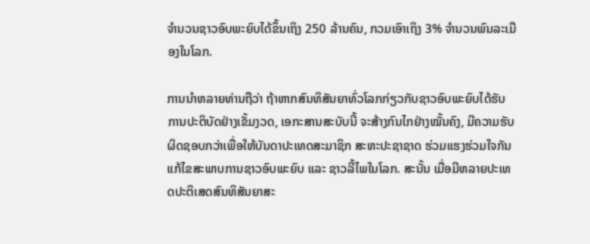ຈຳນວນຊາວອົບພະຍົບໄດ້ຂຶ້ນເຖິງ 250 ລ້ານຄົນ, ກວມເອົາເຖິງ 3% ຈຳນວນພົນລະເມືອງໃນໂລກ.

ການນຳຫລາຍທ່ານຖືວ່າ ຖ້າຫາກສົນທິສັນຍາທົ່ວໂລກກ່ຽວກັບຊາວອົບພະຍົບໄດ້ຮັບການປະຕິບັດຢ່າງເຂັ້ມງວດ, ເອກະສານສະບັບນີ້ ຈະສ້າງກົນໄກຢ່າງໝັ້ນຄົງ, ມີຄວາມຮັບຜິດຊອບກວ່າເພື່ອໃຫ້ບັນດາປະເທດສະມາຊິກ ສະຫະປະຊາຊາດ ຮ່ວມແຮງຮ່ວມໃຈກັນແກ້ໄຂສະພາບການຊາວອົບພະຍົບ ແລະ ຊາວລີ້ໄພໃນໂລກ. ສະນັ້ນ ເມື່ອມີຫລາຍປະເທດປະຕິເສດສົນທິສັນຍາສະ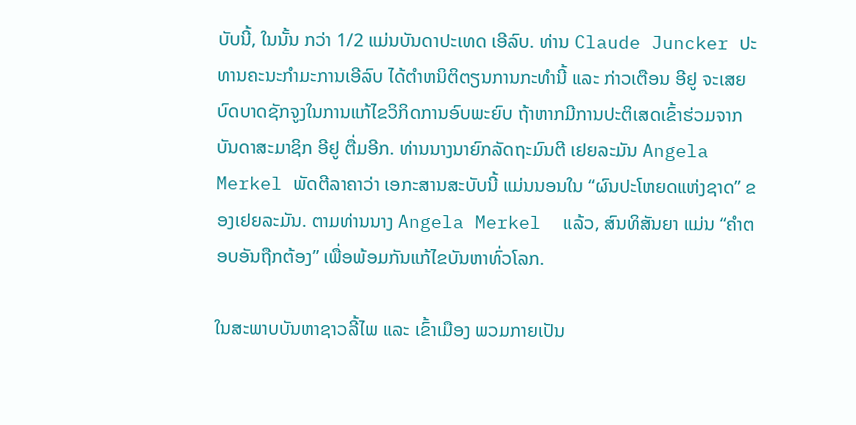ບັບນີ້, ໃນນັ້ນ ກວ່າ 1/2 ແມ່ນບັນດາປະເທດ ເອີລົບ. ທ່ານ Claude Juncker ປະທານຄະນະກຳມະການເອີລົບ ໄດ້ຕຳຫນິຕິຕຽນການກະທຳນີ້ ແລະ ກ່າວເຕືອນ ອີຢູ ຈະເສຍບົດບາດຊັກຈູງໃນການແກ້ໄຂວິກິດການອົບພະຍົບ ຖ້າຫາກມີການປະຕິເສດເຂົ້າຮ່ວມຈາກບັນດາສະມາຊິກ ອີຢູ ຕື່ມອີກ. ທ່ານນາງນາຍົກລັດຖະມົນຕີ ເຢຍລະມັນ Angela Merkel ພັດຕີລາຄາວ່າ ເອກະສານສະບັບນີ້ ແມ່ນນອນໃນ “ຜົນປະໂຫຍດແຫ່ງຊາດ” ຂອງເຢຍລະມັນ. ຕາມທ່ານນາງ Angela Merkel  ແລ້ວ, ສົນທິສັນຍາ ແມ່ນ “ຄຳຕອບອັນຖືກຕ້ອງ” ເພື່ອພ້ອມກັນແກ້ໄຂບັນຫາທົ່ວໂລກ.

ໃນສະພາບບັນຫາຊາວລີ້ໄພ ແລະ ເຂົ້າເມືອງ ພວມກາຍເປັນ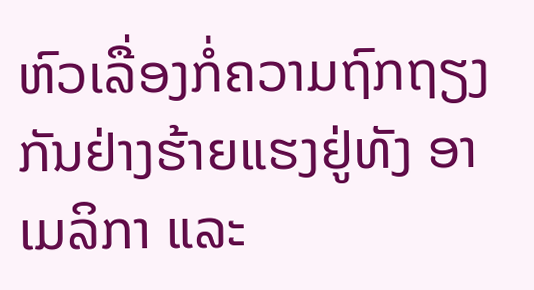ຫົວເລື່ອງກໍ່ຄວາມຖົກຖຽງກັນຢ່າງຮ້າຍແຮງຢູ່ທັງ ອາເມລິກາ ແລະ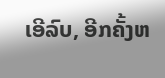ເອີລົບ, ອີກຄັ້ງຫ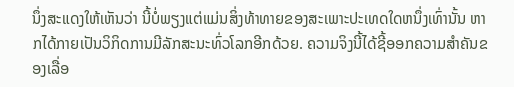ນຶ່ງສະແດງໃຫ້ເຫັນວ່າ ນີ້ບໍ່ພຽງແຕ່ແມ່ນສິ່ງທ້າທາຍຂອງສະເພາະປະເທດໃດຫນຶ່ງເທົ່ານັ້ນ ຫາກໄດ້ກາຍເປັນວິກິດການມີລັກສະນະທົ່ວໂລກອີກດ້ວຍ. ຄວາມຈິງນີ້ໄດ້ຊີ້ອອກຄວາມສຳຄັນຂອງເລື່ອ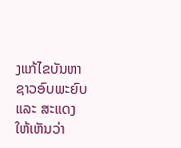ງແກ້ໄຂບັນຫາຊາວອົບພະຍົບ ແລະ ສະແດງໃຫ້ເຫັນວ່າ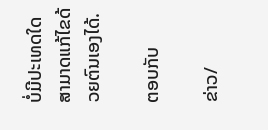ບໍ່ມີປະເທດໃດສາມາດແກ້ໄຂດ້ວຍຕົນເອງໄດ້.

ຕອບກັບ

ຂ່າວ/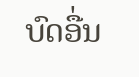ບົດອື່ນ